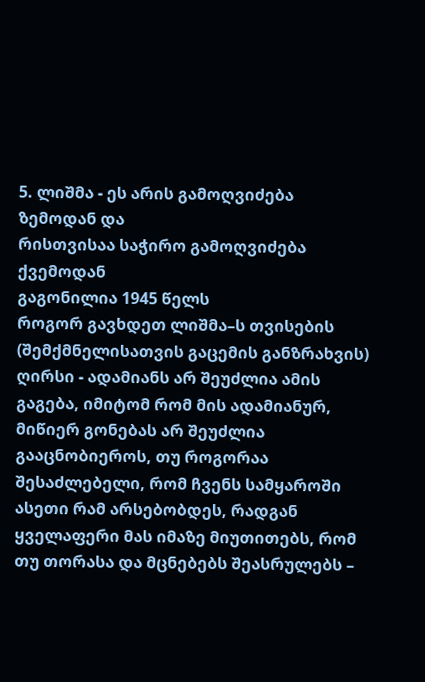5. ლიშმა - ეს არის გამოღვიძება ზემოდან და
რისთვისაა საჭირო გამოღვიძება ქვემოდან
გაგონილია 1945 წელს
როგორ გავხდეთ ლიშმა–ს თვისების (შემქმნელისათვის გაცემის განზრახვის) ღირსი - ადამიანს არ შეუძლია ამის გაგება, იმიტომ რომ მის ადამიანურ, მიწიერ გონებას არ შეუძლია გააცნობიეროს, თუ როგორაა შესაძლებელი, რომ ჩვენს სამყაროში ასეთი რამ არსებობდეს, რადგან ყველაფერი მას იმაზე მიუთითებს, რომ თუ თორასა და მცნებებს შეასრულებს –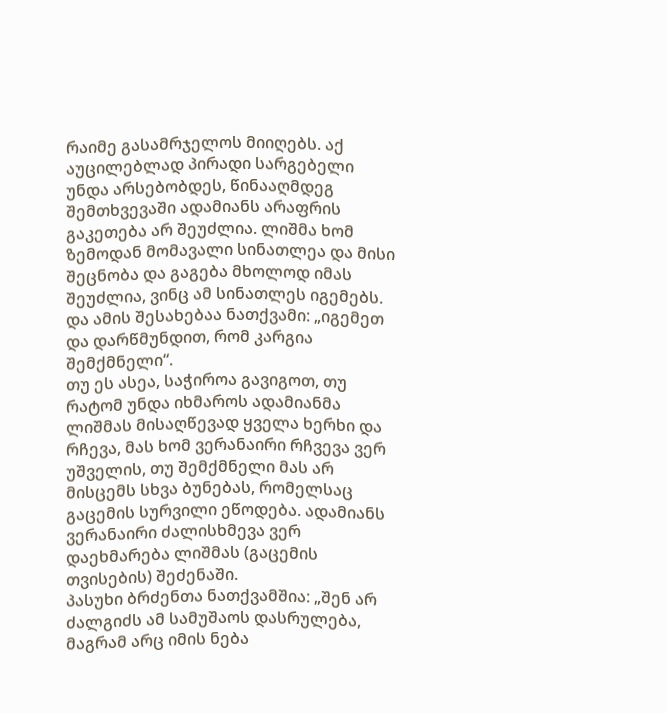რაიმე გასამრჯელოს მიიღებს. აქ აუცილებლად პირადი სარგებელი უნდა არსებობდეს, წინააღმდეგ შემთხვევაში ადამიანს არაფრის გაკეთება არ შეუძლია. ლიშმა ხომ ზემოდან მომავალი სინათლეა და მისი შეცნობა და გაგება მხოლოდ იმას შეუძლია, ვინც ამ სინათლეს იგემებს. და ამის შესახებაა ნათქვამი: „იგემეთ და დარწმუნდით, რომ კარგია შემქმნელი“.
თუ ეს ასეა, საჭიროა გავიგოთ, თუ რატომ უნდა იხმაროს ადამიანმა ლიშმას მისაღწევად ყველა ხერხი და რჩევა, მას ხომ ვერანაირი რჩვევა ვერ უშველის, თუ შემქმნელი მას არ მისცემს სხვა ბუნებას, რომელსაც გაცემის სურვილი ეწოდება. ადამიანს ვერანაირი ძალისხმევა ვერ დაეხმარება ლიშმას (გაცემის თვისების) შეძენაში.
პასუხი ბრძენთა ნათქვამშია: „შენ არ ძალგიძს ამ სამუშაოს დასრულება, მაგრამ არც იმის ნება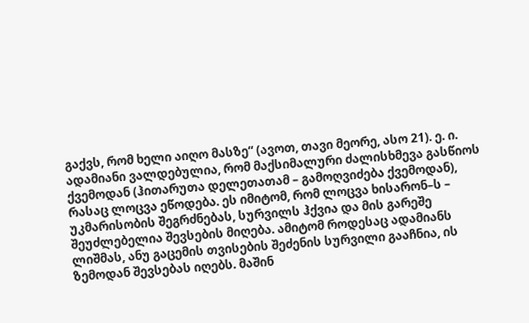გაქვს, რომ ხელი აიღო მასზე“ (ავოთ, თავი მეორე, ასო 21). ე. ი. ადამიანი ვალდებულია, რომ მაქსიმალური ძალისხმევა გასწიოს ქვემოდან (ჰითარუთა დელეთათამ – გამოღვიძება ქვემოდან), რასაც ლოცვა ეწოდება. ეს იმიტომ, რომ ლოცვა ხისარონ–ს – უკმარისობის შეგრძნებას, სურვილს ჰქვია და მის გარეშე შეუძლებელია შევსების მიღება. ამიტომ როდესაც ადამიანს ლიშმას, ანუ გაცემის თვისების შეძენის სურვილი გააჩნია, ის ზემოდან შევსებას იღებს. მაშინ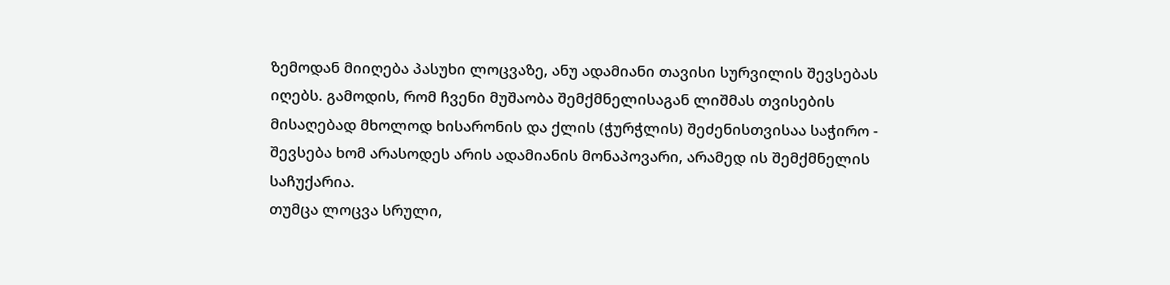ზემოდან მიიღება პასუხი ლოცვაზე, ანუ ადამიანი თავისი სურვილის შევსებას იღებს. გამოდის, რომ ჩვენი მუშაობა შემქმნელისაგან ლიშმას თვისების მისაღებად მხოლოდ ხისარონის და ქლის (ჭურჭლის) შეძენისთვისაა საჭირო - შევსება ხომ არასოდეს არის ადამიანის მონაპოვარი, არამედ ის შემქმნელის საჩუქარია.
თუმცა ლოცვა სრული,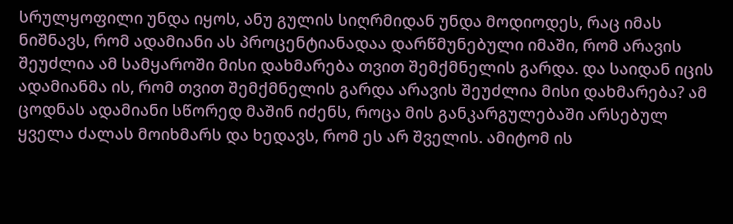სრულყოფილი უნდა იყოს, ანუ გულის სიღრმიდან უნდა მოდიოდეს, რაც იმას ნიშნავს, რომ ადამიანი ას პროცენტიანადაა დარწმუნებული იმაში, რომ არავის შეუძლია ამ სამყაროში მისი დახმარება თვით შემქმნელის გარდა. და საიდან იცის ადამიანმა ის, რომ თვით შემქმნელის გარდა არავის შეუძლია მისი დახმარება? ამ ცოდნას ადამიანი სწორედ მაშინ იძენს, როცა მის განკარგულებაში არსებულ ყველა ძალას მოიხმარს და ხედავს, რომ ეს არ შველის. ამიტომ ის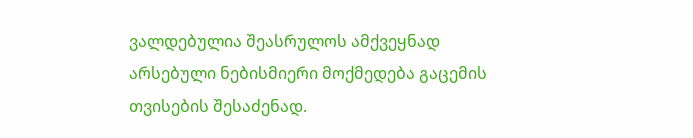ვალდებულია შეასრულოს ამქვეყნად არსებული ნებისმიერი მოქმედება გაცემის თვისების შესაძენად.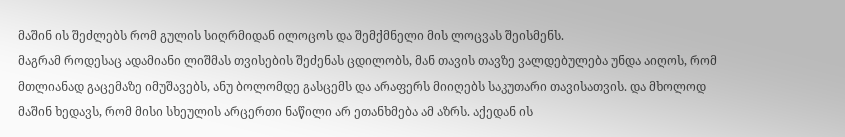მაშინ ის შეძლებს რომ გულის სიღრმიდან ილოცოს და შემქმნელი მის ლოცვას შეისმენს.
მაგრამ როდესაც ადამიანი ლიშმას თვისების შეძენას ცდილობს, მან თავის თავზე ვალდებულება უნდა აიღოს, რომ მთლიანად გაცემაზე იმუშავებს, ანუ ბოლომდე გასცემს და არაფერს მიიღებს საკუთარი თავისათვის. და მხოლოდ მაშინ ხედავს, რომ მისი სხეულის არცერთი ნაწილი არ ეთანხმება ამ აზრს. აქედან ის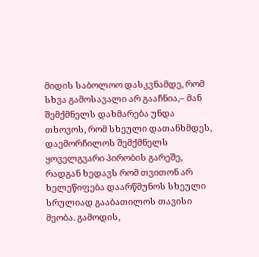მიდის საბოლოო დასკვნამდე, რომ სხვა გამოსავალი არ გააჩნია,– მან შემქმნელს დახმარება უნდა თხოვოს, რომ სხეული დათანხმდეს, დაემორჩილოს შემქმნელს ყოველგვარი პირობის გარეშე, რადგან ხედავს რომ თვითონ არ ხელეწიფება დაარწმუნოს სხეული სრულიად გააბათილოს თავისი მეობა. გამოდის,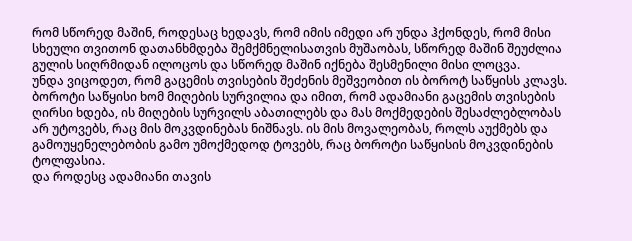რომ სწორედ მაშინ, როდესაც ხედავს, რომ იმის იმედი არ უნდა ჰქონდეს, რომ მისი სხეული თვითონ დათანხმდება შემქმნელისათვის მუშაობას, სწორედ მაშინ შეუძლია გულის სიღრმიდან ილოცოს და სწორედ მაშინ იქნება შესმენილი მისი ლოცვა.
უნდა ვიცოდეთ, რომ გაცემის თვისების შეძენის მეშვეობით ის ბოროტ საწყისს კლავს. ბოროტი საწყისი ხომ მიღების სურვილია და იმით, რომ ადამიანი გაცემის თვისების ღირსი ხდება, ის მიღების სურვილს აბათილებს და მას მოქმედების შესაძლებლობას არ უტოვებს, რაც მის მოკვდინებას ნიშნავს. ის მის მოვალეობას, როლს აუქმებს და გამოუყენელებობის გამო უმოქმედოდ ტოვებს, რაც ბოროტი საწყისის მოკვდინების ტოლფასია.
და როდესც ადამიანი თავის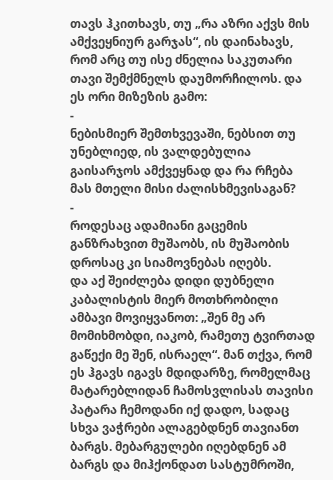თავს ჰკითხავს, თუ „რა აზრი აქვს მის ამქვეყნიურ გარჯას“, ის დაინახავს, რომ არც თუ ისე ძნელია საკუთარი თავი შემქმნელს დაუმორჩილოს. და ეს ორი მიზეზის გამო:
-
ნებისმიერ შემთხვევაში, ნებსით თუ უნებლიედ, ის ვალდებულია გაისარჯოს ამქვეყნად და რა რჩება მას მთელი მისი ძალისხმევისაგან?
-
როდესაც ადამიანი გაცემის განზრახვით მუშაობს, ის მუშაობის დროსაც კი სიამოვნებას იღებს.
და აქ შეიძლება დიდი დუბნელი კაბალისტის მიერ მოთხრობილი ამბავი მოვიყვანოთ: „შენ მე არ მომიხმობდი, იაკობ, რამეთუ ტვირთად გაწექი მე შენ, ისრაელ“. მან თქვა, რომ ეს ჰგავს იგავს მდიდარზე, რომელმაც მატარებლიდან ჩამოსვლისას თავისი პატარა ჩემოდანი იქ დადო, სადაც სხვა ვაჭრები ალაგებდნენ თავიანთ ბარგს. მებარგულები იღებდნენ ამ ბარგს და მიჰქონდათ სასტუმროში,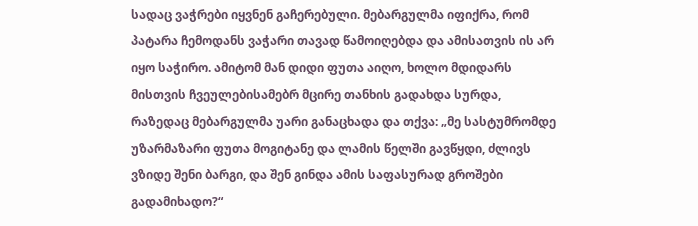სადაც ვაჭრები იყვნენ გაჩერებული. მებარგულმა იფიქრა, რომ პატარა ჩემოდანს ვაჭარი თავად წამოიღებდა და ამისათვის ის არ იყო საჭირო. ამიტომ მან დიდი ფუთა აიღო, ხოლო მდიდარს მისთვის ჩვეულებისამებრ მცირე თანხის გადახდა სურდა, რაზედაც მებარგულმა უარი განაცხადა და თქვა: „მე სასტუმრომდე უზარმაზარი ფუთა მოგიტანე და ლამის წელში გავწყდი, ძლივს ვზიდე შენი ბარგი, და შენ გინდა ამის საფასურად გროშები გადამიხადო?“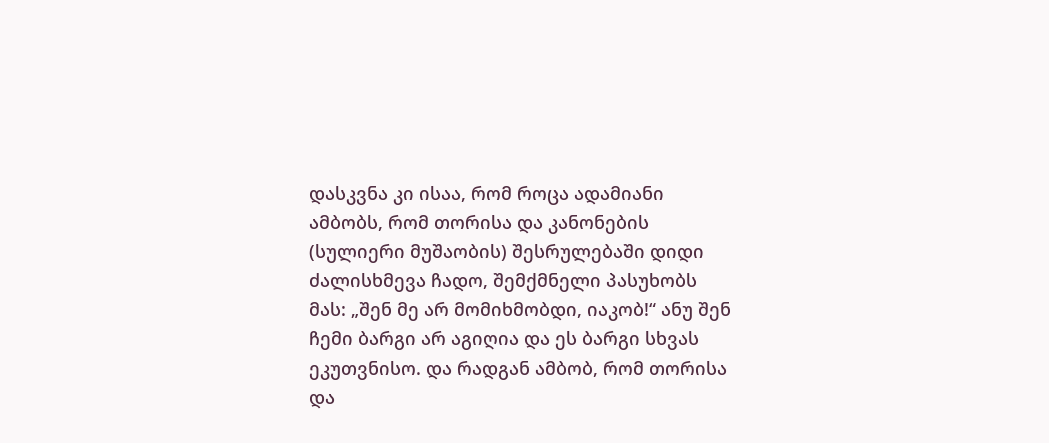დასკვნა კი ისაა, რომ როცა ადამიანი ამბობს, რომ თორისა და კანონების (სულიერი მუშაობის) შესრულებაში დიდი ძალისხმევა ჩადო, შემქმნელი პასუხობს მას: „შენ მე არ მომიხმობდი, იაკობ!“ ანუ შენ ჩემი ბარგი არ აგიღია და ეს ბარგი სხვას ეკუთვნისო. და რადგან ამბობ, რომ თორისა და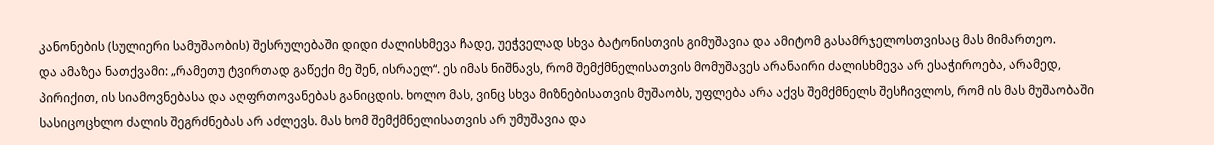კანონების (სულიერი სამუშაობის) შესრულებაში დიდი ძალისხმევა ჩადე, უეჭველად სხვა ბატონისთვის გიმუშავია და ამიტომ გასამრჯელოსთვისაც მას მიმართეო.
და ამაზეა ნათქვამი: „რამეთუ ტვირთად გაწექი მე შენ, ისრაელ“. ეს იმას ნიშნავს, რომ შემქმნელისათვის მომუშავეს არანაირი ძალისხმევა არ ესაჭიროება, არამედ, პირიქით, ის სიამოვნებასა და აღფრთოვანებას განიცდის. ხოლო მას, ვინც სხვა მიზნებისათვის მუშაობს, უფლება არა აქვს შემქმნელს შესჩივლოს, რომ ის მას მუშაობაში სასიცოცხლო ძალის შეგრძნებას არ აძლევს. მას ხომ შემქმნელისათვის არ უმუშავია და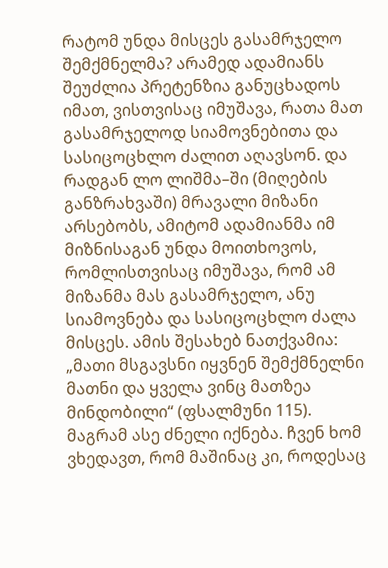რატომ უნდა მისცეს გასამრჯელო შემქმნელმა? არამედ ადამიანს შეუძლია პრეტენზია განუცხადოს იმათ, ვისთვისაც იმუშავა, რათა მათ გასამრჯელოდ სიამოვნებითა და სასიცოცხლო ძალით აღავსონ. და რადგან ლო ლიშმა–ში (მიღების განზრახვაში) მრავალი მიზანი არსებობს, ამიტომ ადამიანმა იმ მიზნისაგან უნდა მოითხოვოს, რომლისთვისაც იმუშავა, რომ ამ მიზანმა მას გასამრჯელო, ანუ სიამოვნება და სასიცოცხლო ძალა მისცეს. ამის შესახებ ნათქვამია: „მათი მსგავსნი იყვნენ შემქმნელნი მათნი და ყველა ვინც მათზეა მინდობილი“ (ფსალმუნი 115).
მაგრამ ასე ძნელი იქნება. ჩვენ ხომ ვხედავთ, რომ მაშინაც კი, როდესაც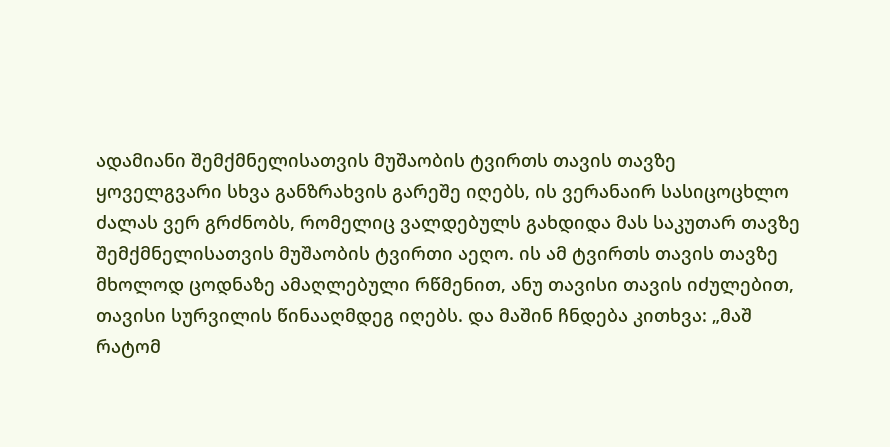ადამიანი შემქმნელისათვის მუშაობის ტვირთს თავის თავზე ყოველგვარი სხვა განზრახვის გარეშე იღებს, ის ვერანაირ სასიცოცხლო ძალას ვერ გრძნობს, რომელიც ვალდებულს გახდიდა მას საკუთარ თავზე შემქმნელისათვის მუშაობის ტვირთი აეღო. ის ამ ტვირთს თავის თავზე მხოლოდ ცოდნაზე ამაღლებული რწმენით, ანუ თავისი თავის იძულებით, თავისი სურვილის წინააღმდეგ იღებს. და მაშინ ჩნდება კითხვა: „მაშ რატომ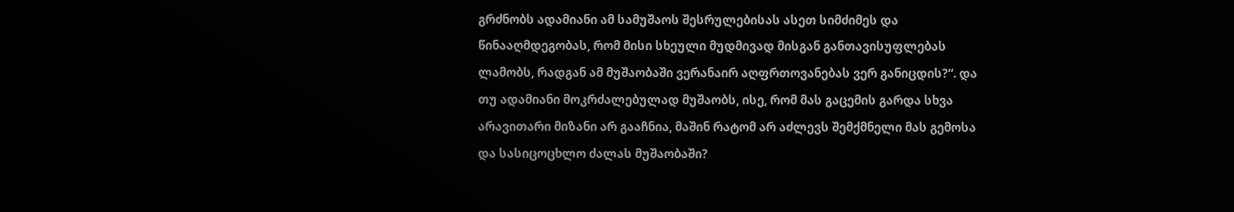გრძნობს ადამიანი ამ სამუშაოს შესრულებისას ასეთ სიმძიმეს და წინააღმდეგობას, რომ მისი სხეული მუდმივად მისგან განთავისუფლებას ლამობს, რადგან ამ მუშაობაში ვერანაირ აღფრთოვანებას ვერ განიცდის?“. და თუ ადამიანი მოკრძალებულად მუშაობს, ისე, რომ მას გაცემის გარდა სხვა არავითარი მიზანი არ გააჩნია, მაშინ რატომ არ აძლევს შემქმნელი მას გემოსა და სასიცოცხლო ძალას მუშაობაში?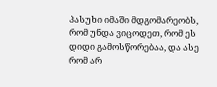პასუხი იმაში მდგომარეობს, რომ უნდა ვიცოდეთ, რომ ეს დიდი გამოსწორებაა, და ასე რომ არ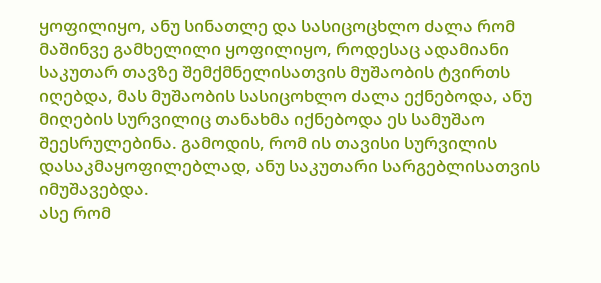ყოფილიყო, ანუ სინათლე და სასიცოცხლო ძალა რომ მაშინვე გამხელილი ყოფილიყო, როდესაც ადამიანი საკუთარ თავზე შემქმნელისათვის მუშაობის ტვირთს იღებდა, მას მუშაობის სასიცოხლო ძალა ექნებოდა, ანუ მიღების სურვილიც თანახმა იქნებოდა ეს სამუშაო შეესრულებინა. გამოდის, რომ ის თავისი სურვილის დასაკმაყოფილებლად, ანუ საკუთარი სარგებლისათვის იმუშავებდა.
ასე რომ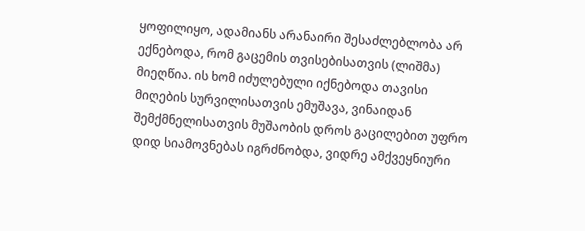ყოფილიყო, ადამიანს არანაირი შესაძლებლობა არ ექნებოდა, რომ გაცემის თვისებისათვის (ლიშმა) მიეღწია. ის ხომ იძულებული იქნებოდა თავისი მიღების სურვილისათვის ემუშავა, ვინაიდან შემქმნელისათვის მუშაობის დროს გაცილებით უფრო დიდ სიამოვნებას იგრძნობდა, ვიდრე ამქვეყნიური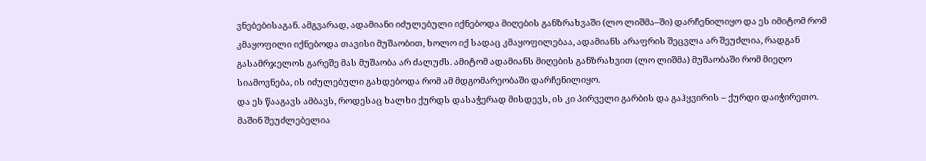ვნებებისაგან. ამგვარად, ადამიანი იძულებული იქნებოდა მიღების განზრახვაში (ლო ლიშმა–ში) დარჩენილიყო და ეს იმიტომ რომ კმაყოფილი იქნებოდა თავისი მუშაობით, ხოლო იქ სადაც კმაყოფილებაა, ადამიანს არაფრის შეცვლა არ შეუძლია, რადგან გასამრჯელოს გარეშე მას მუშაობა არ ძალუძს. ამიტომ ადამიანს მიღების განზრახვით (ლო ლიშმა) მუშაობაში რომ მიეღო სიამოვნება, ის იძულებული გახდებოდა რომ ამ მდგომარეობაში დარჩენილიყო.
და ეს წააგავს ამბავს, როდესაც ხალხი ქურდს დასაჭერად მისდევს, ის კი პირველი გარბის და გაჰყვირის – ქურდი დაიჭირეთო. მაშინ შეუძლებელია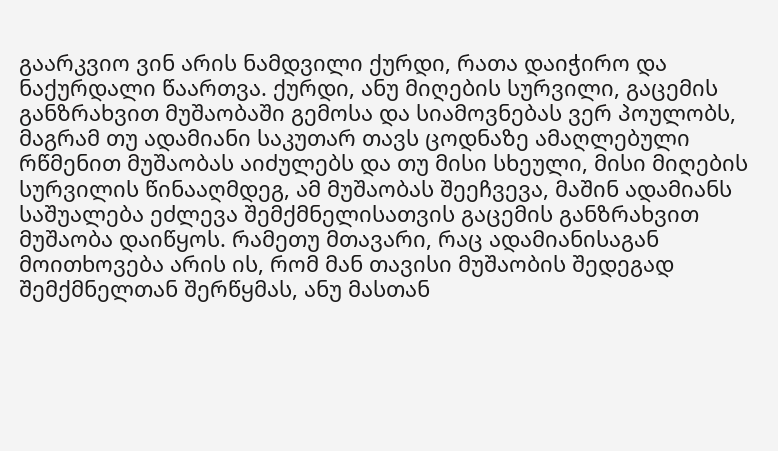გაარკვიო ვინ არის ნამდვილი ქურდი, რათა დაიჭირო და ნაქურდალი წაართვა. ქურდი, ანუ მიღების სურვილი, გაცემის განზრახვით მუშაობაში გემოსა და სიამოვნებას ვერ პოულობს, მაგრამ თუ ადამიანი საკუთარ თავს ცოდნაზე ამაღლებული რწმენით მუშაობას აიძულებს და თუ მისი სხეული, მისი მიღების სურვილის წინააღმდეგ, ამ მუშაობას შეეჩვევა, მაშინ ადამიანს საშუალება ეძლევა შემქმნელისათვის გაცემის განზრახვით მუშაობა დაიწყოს. რამეთუ მთავარი, რაც ადამიანისაგან მოითხოვება არის ის, რომ მან თავისი მუშაობის შედეგად შემქმნელთან შერწყმას, ანუ მასთან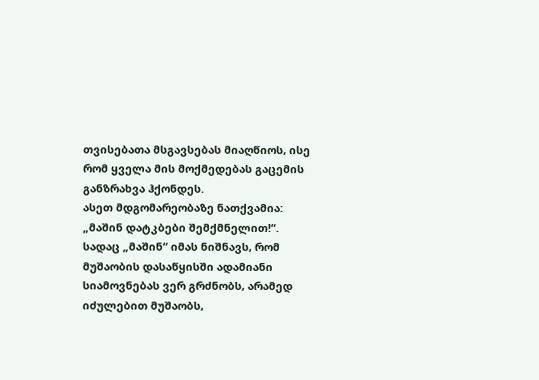თვისებათა მსგავსებას მიაღწიოს, ისე რომ ყველა მის მოქმედებას გაცემის განზრახვა ჰქონდეს.
ასეთ მდგომარეობაზე ნათქვამია: „მაშინ დატკბები შემქმნელით!“. სადაც „მაშინ“ იმას ნიშნავს, რომ მუშაობის დასაწყისში ადამიანი სიამოვნებას ვერ გრძნობს, არამედ იძულებით მუშაობს,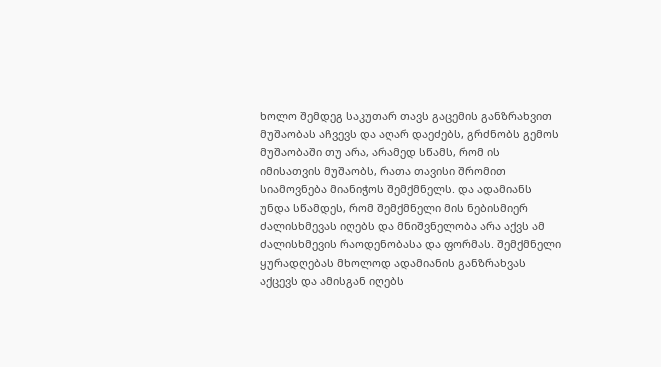ხოლო შემდეგ საკუთარ თავს გაცემის განზრახვით მუშაობას აჩვევს და აღარ დაეძებს, გრძნობს გემოს მუშაობაში თუ არა, არამედ სწამს, რომ ის იმისათვის მუშაობს, რათა თავისი შრომით სიამოვნება მიანიჭოს შემქმნელს. და ადამიანს უნდა სწამდეს, რომ შემქმნელი მის ნებისმიერ ძალისხმევას იღებს და მნიშვნელობა არა აქვს ამ ძალისხმევის რაოდენობასა და ფორმას. შემქმნელი ყურადღებას მხოლოდ ადამიანის განზრახვას აქცევს და ამისგან იღებს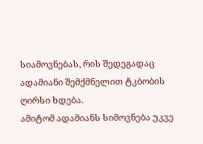სიამოვნებას, რის შედეგადაც ადამიანი შემქმნელით ტკბობის ღირსი ხდება.
ამიტომ ადამიანს სიმოვნება უკვე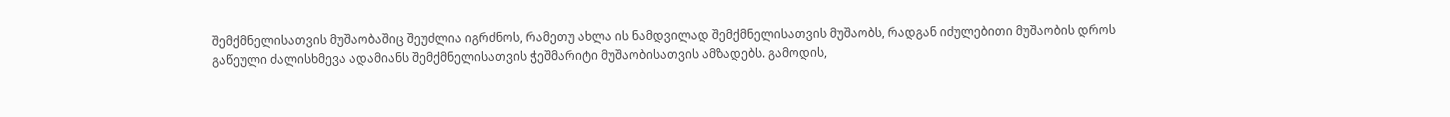შემქმნელისათვის მუშაობაშიც შეუძლია იგრძნოს, რამეთუ ახლა ის ნამდვილად შემქმნელისათვის მუშაობს, რადგან იძულებითი მუშაობის დროს გაწეული ძალისხმევა ადამიანს შემქმნელისათვის ჭეშმარიტი მუშაობისათვის ამზადებს. გამოდის,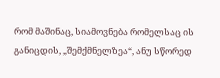რომ მაშინაც, სიამოვნება რომელსაც ის განიცდის, „შემქმნელზეა“, ანუ სწორედ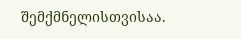შემქმნელისთვისაა.